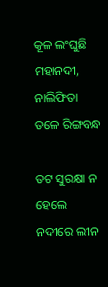କୂଳ ଲଂଘୁଛି ମହାନଦୀ, ନାଲିଫିତା ତଳେ ରିଙ୍ଗବନ୍ଧ

ତଟ ସୁରକ୍ଷା ନ ହେଲେ ନଦୀରେ ଲୀନ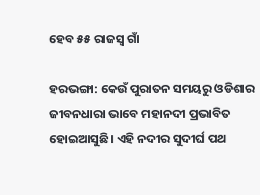ହେବ ୫୫ ରାଜସ୍ୱ ଗାଁ

ହରଭଙ୍ଗା: କେଉଁ ପୁରାତନ ସମୟରୁ ଓଡିଶାର ଜୀବନଧାରା ଭାବେ ମହାନଦୀ ପ୍ରଭାବିତ ହୋଇଆସୁଛି। ଏହି ନଦୀର ସୁଦୀର୍ଘ ପଥ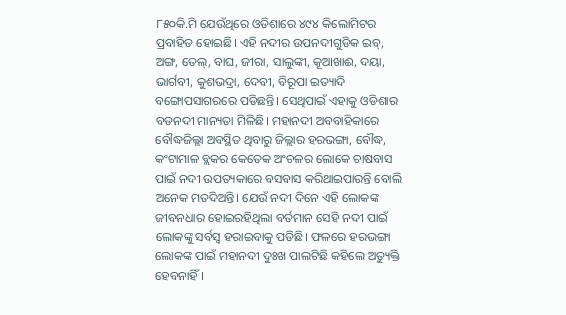୮୫୦କି.ମି ଯେଉଁଥିରେ ଓଡିଶାରେ ୪୯୪ କିଲୋମିଟର ପ୍ରବାହିତ ହୋଇଛି। ଏହି ନଦୀର ଉପନଦୀଗୁଡିକ ଇବ୍, ଅଙ୍ଗ, ତେଲ୍, ବାଘ, ଜୀରା, ସାଲୁଙ୍କୀ, କୂଆଖାଈ, ଦୟା, ଭାର୍ଗବୀ, କୁଶଭଦ୍ରା, ଦେବୀ, ବିରୂପା ଇତ୍ୟାଦି ବଙ୍ଗୋପସାଗରରେ ପଡିଛନ୍ତି। ସେଥିପାଇଁ ଏହାକୁ ଓଡିଶାର ବଡନଦୀ ମାନ୍ୟତା ମିଳିଛି। ମହାନଦୀ ଅବବାହିକାରେ ବୌଦ୍ଧଜିଲ୍ଲା ଅବସ୍ଥିତ ଥିବାରୁ ଜିଲ୍ଲାର ହରଭଙ୍ଗା, ବୌଦ୍ଧ, କଂଟାମାଳ ବ୍ଲକର କେତେକ ଅଂଚଳର ଲୋକେ ଚାଷବାସ ପାଇଁ ନଦୀ ଉପତ୍ୟକାରେ ବସବାସ କରିଥାଇପାରନ୍ତି ବୋଲି ଅନେକ ମତଦିଅନ୍ତି। ଯେଉଁ ନଦୀ ଦିନେ ଏହି ଲୋକଙ୍କ ଜୀବନଧାର ହୋଇରହିଥିଲା ବର୍ତମାନ ସେହି ନଦୀ ପାଇଁ ଲୋକଙ୍କୁ ସର୍ବସ୍ୱ ହରାଇବାକୁ ପଡିଛି। ଫଳରେ ହରଭଙ୍ଗା ଲୋକଙ୍କ ପାଇଁ ମହାନଦୀ ଦୁଃଖ ପାଲଟିଛି କହିଲେ ଅତ୍ୟୁକ୍ତି ହେବନାହିଁ ।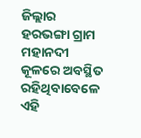ଜିଲ୍ଲାର ହରଭଙ୍ଗା ଗ୍ରାମ ମହାନଦୀ କୂଳରେ ଅବସ୍ଥିତ ରହିଥିବାବେଳେ ଏହି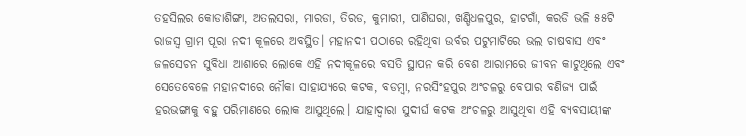ତହସିଲର କୋଡାଶିଙ୍ଗା, ଅତଲସରା, ମାରଡା, ତିରଡ, କୁମାରୀ, ପାଣିଘରା, ଖଣ୍ଡିଧଳପୁର, ହାଟଗାଁ, କରଡି ଭଳି ୫୫ଟି ରାଜସ୍ୱ ଗ୍ରାମ ପୂରା ନଦୀ କୂଳରେ ଅବସ୍ଥିତ। ମହାନଦୀ ପଠାରେ ରହିଥିବା ଉର୍ବର ପଟୁମାଟିରେ ଭଲ ଚାଷବାସ ଏବଂ ଜଳସେଚନ ସୁବିଧା ଆଶାରେ ଲୋକେ ଏହି ନଦୀକୂଳରେ ବସତି ସ୍ଥାପନ କରି ବେଶ ଆରାମରେ ଜୀବନ କାଟୁଥିଲେ ଏବଂ ସେତେବେଳେ ମହାନଦୀରେ ନୌକା ସାହାଯ୍ୟରେ କଟକ, ବଡମ୍ବା, ନରସିଂହପୁର ଅଂଚଳରୁ ବେପାର ବଣିଜ୍ୟ ପାଇଁ ହରଭଙ୍ଗାକୁ ବହୁ ପରିମାଣରେ ଲୋକ ଆସୁଥିଲେ। ଯାହାଦ୍ୱାରା ସୁଦୀର୍ଘ କଟକ ଅଂଚଳରୁ ଆସୁଥିବା ଏହି ବ୍ୟବସାୟୀଙ୍କ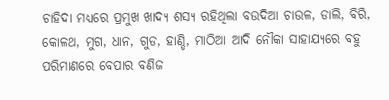ଚାହିଦା ମଧ୍ୟରେ ପ୍ରମୁଖ ଖାଦ୍ୟ ଶସ୍ୟ ରହିଥିଲା ବଉଦିଆ ଚାଉଳ, ଡାଲି, ବିରି, କୋଳଥ, ମୁଗ, ଧାନ, ଗୁଡ, ହାଣ୍ଡି, ମାଠିଆ ଆଦି ନୌକା ସାହାଯ୍ୟରେ ବହୁ ପରିମାଣରେ ବେପାର ବଣିଜ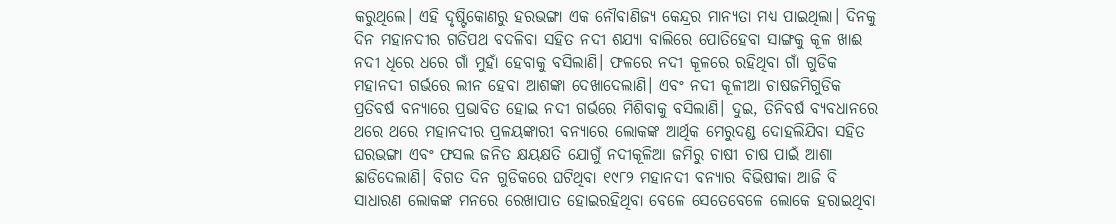କରୁଥିଲେ। ଏହି ଦୃଷ୍ଟିକୋଣରୁ ହରଭଙ୍ଗା ଏକ ନୌବାଣିଜ୍ୟ କେନ୍ଦ୍ରର ମାନ୍ୟତା ମଧ୍ୟ ପାଇଥିଲା। ଦିନକୁ ଦିନ ମହାନଦୀର ଗତିପଥ ବଦଳିବା ସହିତ ନଦୀ ଶଯ୍ୟା ବାଲିରେ ପୋତିହେବା ସାଙ୍ଗକୁ କୂଳ ଖାଈ ନଦୀ ଧିରେ ଧରେ ଗାଁ ମୁହାଁ ହେବାକୁ ବସିଲାଣି। ଫଳରେ ନଦୀ କୂଳରେ ରହିଥିବା ଗାଁ ଗୁଡିକ ମହାନଦୀ ଗର୍ଭରେ ଲୀନ ହେବା ଆଶଙ୍କା ଦେଖାଦେଲାଣି। ଏବଂ ନଦୀ କୂଳୀଆ ଚାଷଜମିଗୁଡିକ ପ୍ରତିବର୍ଷ ବନ୍ୟାରେ ପ୍ରଭାବିତ ହୋଇ ନଦୀ ଗର୍ଭରେ ମିଶିବାକୁ ବସିଲାଣି। ଦୁଇ, ତିନିବର୍ଷ ବ୍ୟବଧାନରେ ଥରେ ଥରେ ମହାନଦୀର ପ୍ରଳୟଙ୍କାରୀ ବନ୍ୟାରେ ଲୋକଙ୍କ ଆର୍ଥିକ ମେରୁଦଣ୍ଡ ଦୋହଲିଯିବା ସହିତ ଘରଭଙ୍ଗା ଏବଂ ଫସଲ ଜନିତ କ୍ଷୟକ୍ଷତି ଯୋଗୁଁ ନଦୀକୂଳିଆ ଜମିରୁ ଚାଷୀ ଚାଷ ପାଇଁ ଆଶା ଛାଡିଦେଲାଣି। ବିଗତ ଦିନ ଗୁଡିକରେ ଘଟିଥିବା ୧୯୮୨ ମହାନଦୀ ବନ୍ୟାର ବିଭିଷୀକା ଆଜି ବି ସାଧାରଣ ଲୋକଙ୍କ ମନରେ ରେଖାପାତ ହୋଇରହିଥିବା ବେଳେ ସେତେବେଳେ ଲୋକେ ହରାଇଥିବା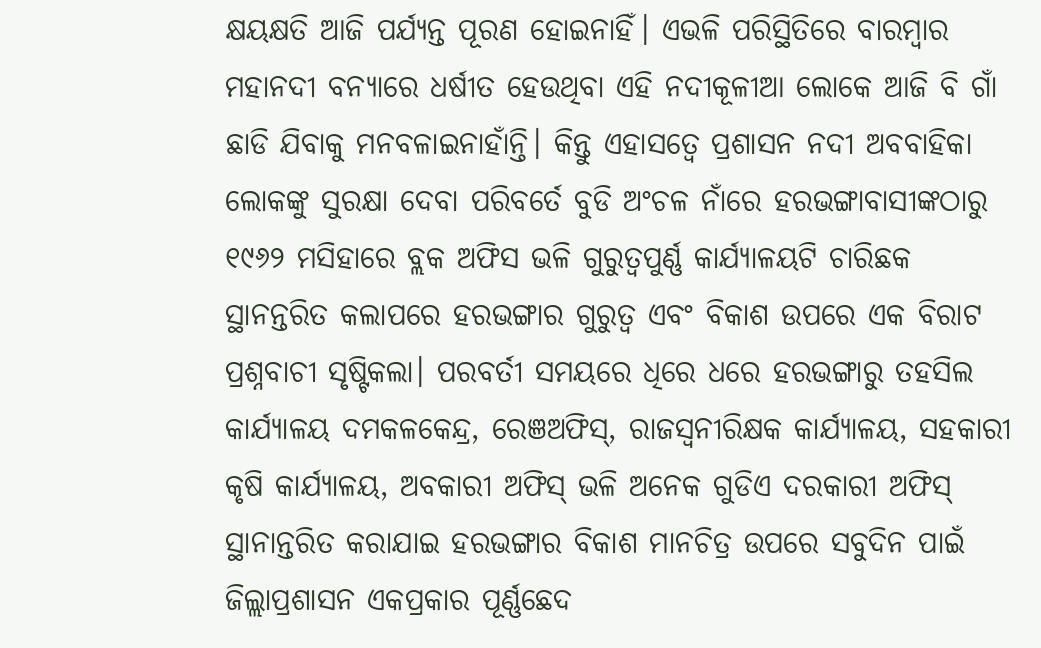କ୍ଷୟକ୍ଷତି ଆଜି ପର୍ଯ୍ୟନ୍ତ ପୂରଣ ହୋଇନାହିଁ। ଏଭଳି ପରିସ୍ଥିତିରେ ବାରମ୍ବାର ମହାନଦୀ ବନ୍ୟାରେ ଧର୍ଷୀତ ହେଉଥିବା ଏହି ନଦୀକୂଳୀଆ ଲୋକେ ଆଜି ବି ଗାଁ ଛାଡି ଯିବାକୁ ମନବଳାଇନାହାଁନ୍ତି। କିନ୍ତୁ ଏହାସତ୍ୱେ ପ୍ରଶାସନ ନଦୀ ଅବବାହିକା ଲୋକଙ୍କୁ ସୁରକ୍ଷା ଦେବା ପରିବର୍ତେ ବୁଡି ଅଂଚଳ ନାଁରେ ହରଭଙ୍ଗାବାସୀଙ୍କଠାରୁ ୧୯୬୨ ମସିହାରେ ବ୍ଲକ ଅଫିସ ଭଳି ଗୁରୁତ୍ୱପୁର୍ଣ୍ଣ କାର୍ଯ୍ୟାଳୟଟି ଚାରିଛକ ସ୍ଥାନନ୍ତରିତ କଲାପରେ ହରଭଙ୍ଗାର ଗୁରୁତ୍ୱ ଏବଂ ବିକାଶ ଉପରେ ଏକ ବିରାଟ ପ୍ରଶ୍ନବାଚୀ ସୃଷ୍ଟିକଲା। ପରବର୍ତୀ ସମୟରେ ଧିରେ ଧରେ ହରଭଙ୍ଗାରୁ ତହସିଲ କାର୍ଯ୍ୟାଳୟ ଦମକଳକେନ୍ଦ୍ର, ରେଞଅଫିସ୍, ରାଜସ୍ୱନୀରିକ୍ଷକ କାର୍ଯ୍ୟାଳୟ, ସହକାରୀ କୃଷି କାର୍ଯ୍ୟାଳୟ, ଅବକାରୀ ଅଫିସ୍ ଭଳି ଅନେକ ଗୁଡିଏ ଦରକାରୀ ଅଫିସ୍ ସ୍ଥାନାନ୍ତରିତ କରାଯାଇ ହରଭଙ୍ଗାର ବିକାଶ ମାନଚିତ୍ର ଉପରେ ସବୁଦିନ ପାଇଁ ଜିଲ୍ଲାପ୍ରଶାସନ ଏକପ୍ରକାର ପୂର୍ଣ୍ଣଛେଦ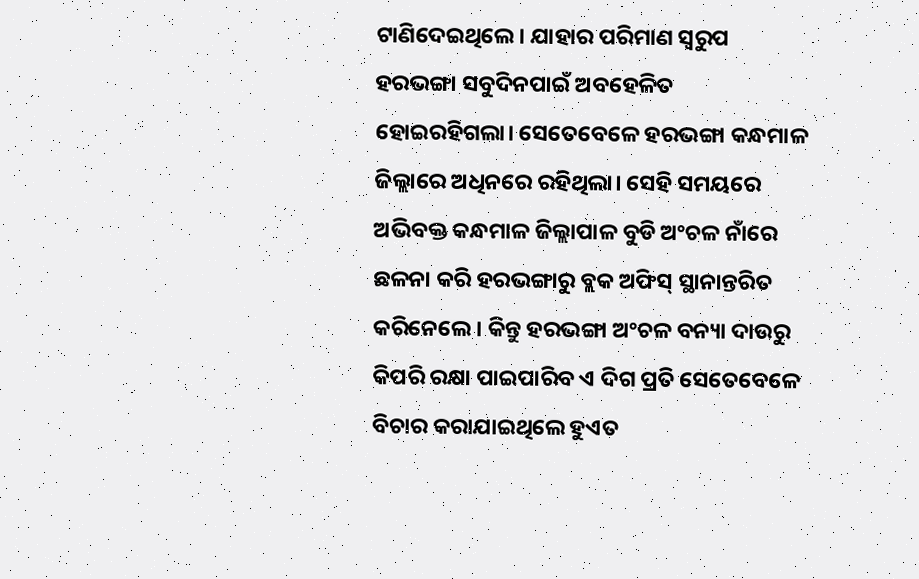ଟାଣିଦେଇଥିଲେ। ଯାହାର ପରିମାଣ ସ୍ୱରୁପ ହରଭଙ୍ଗା ସବୁଦିନପାଇଁ ଅବହେଳିତ ହୋଇରହିଗଲା। ସେତେବେଳେ ହରଭଙ୍ଗା କନ୍ଧମାଳ ଜିଲ୍ଲାରେ ଅଧିନରେ ରହିଥିଲା। ସେହି ସମୟରେ ଅଭିବକ୍ତ କନ୍ଧମାଳ ଜିଲ୍ଲାପାଳ ବୁଡି ଅଂଚଳ ନାଁରେ ଛଳନା କରି ହରଭଙ୍ଗାରୁ ବ୍ଲକ ଅଫିସ୍ ସ୍ଥାନାନ୍ତରିତ କରିନେଲେ। କିନ୍ତୁ ହରଭଙ୍ଗା ଅଂଚଳ ବନ୍ୟା ଦାଉରୁ କିପରି ରକ୍ଷା ପାଇପାରିବ ଏ ଦିଗ ପ୍ରତି ସେତେବେଳେ ବିଚାର କରାଯାଇଥିଲେ ହୁଏତ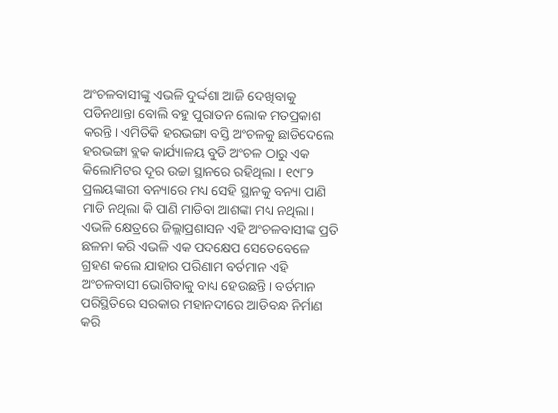ଅଂଚଳବାସୀଙ୍କୁ ଏଭଳି ଦୁର୍ଦ୍ଦଶା ଆଜି ଦେଖିବାକୁ ପଡିନଥାନ୍ତା ବୋଲି ବହୁ ପୁରାତନ ଲୋକ ମତପ୍ରକାଶ କରନ୍ତି। ଏମିତିକି ହରଭଙ୍ଗା ବସ୍ତି ଅଂଚଳକୁ ଛାଡିଦେଲେ ହରଭଙ୍ଗା ବ୍ଲକ କାର୍ଯ୍ୟାଳୟ ବୁଡି ଅଂଚଳ ଠାରୁ ଏକ କିଲୋମିଟର ଦୂର ଉଚ୍ଚା ସ୍ଥାନରେ ରହିଥିଲା । ୧୯୮୨ ପ୍ରଲୟଙ୍କାରୀ ବନ୍ୟାରେ ମଧ୍ୟ ସେହି ସ୍ଥାନକୁ ବନ୍ୟା ପାଣି ମାଡି ନଥିଲା କି ପାଣି ମାଡିବା ଆଶଙ୍କା ମଧ୍ୟ ନଥିଲା। ଏଭଳି କ୍ଷେତ୍ରରେ ଜିଲ୍ଲାପ୍ରଶାସନ ଏହି ଅଂଚଳବାସୀଙ୍କ ପ୍ରତି ଛଳନା କରି ଏଭଳି ଏକ ପଦକ୍ଷେପ ସେତେବେଳେ ଗ୍ରହଣ କଲେ ଯାହାର ପରିଣାମ ବର୍ତମାନ ଏହି ଅଂଚଳବାସୀ ଭୋଗିବାକୁ ବାଧ୍ୟ ହେଉଛନ୍ତି। ବର୍ତମାନ ପରିସ୍ଥିତିରେ ସରକାର ମହାନଦୀରେ ଆଡିବନ୍ଧ ନିର୍ମାଣ କରି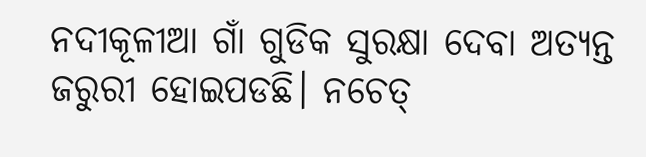ନଦୀକୂଳୀଆ ଗାଁ ଗୁଡିକ ସୁରକ୍ଷା ଦେବା ଅତ୍ୟନ୍ତ ଜରୁରୀ ହୋଇପଡଛି। ନଚେତ୍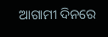ଆଗାମୀ ଦିନରେ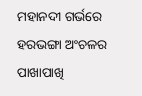ମହାନଦୀ ଗର୍ଭରେ ହରଭଙ୍ଗା ଅଂଚଳର ପାଖାପାଖି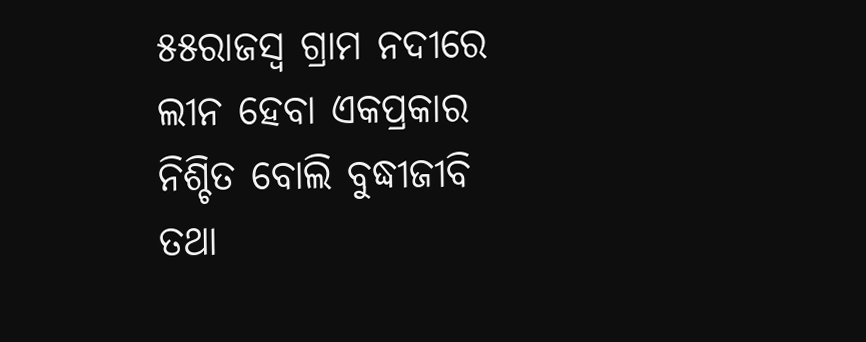୫୫ରାଜସ୍ୱ ଗ୍ରାମ ନଦୀରେ ଲୀନ ହେବା ଏକପ୍ରକାର ନିଶ୍ଚିତ ବୋଲି ବୁଦ୍ଧୀଜୀବି ତଥା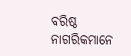ବରିଷ୍ଠ ନାଗରିକମାନେ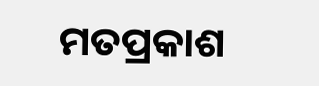ମତପ୍ରକାଶ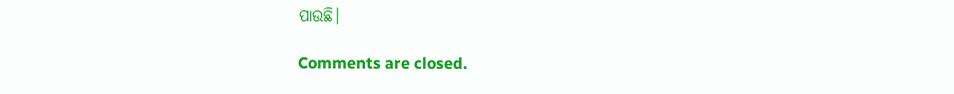ପାଉଛି।

Comments are closed.